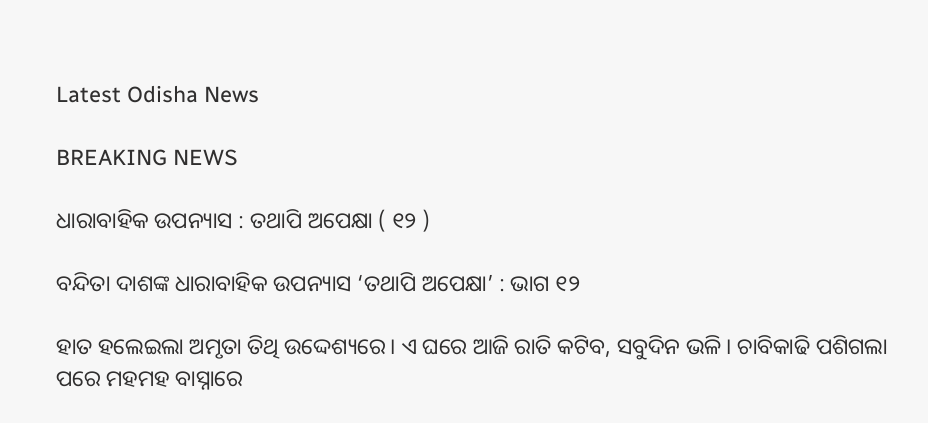Latest Odisha News

BREAKING NEWS

ଧାରାବାହିକ ଉପନ୍ୟାସ : ତଥାପି ଅପେକ୍ଷା ( ୧୨ )

ବନ୍ଦିତା ଦାଶଙ୍କ ଧାରାବାହିକ ଉପନ୍ୟାସ ‘ତଥାପି ଅପେକ୍ଷା’ : ଭାଗ ୧୨

ହାତ ହଲେଇଲା ଅମୃତା ତିଥି ଉଦ୍ଦେଶ୍ୟରେ। ଏ ଘରେ ଆଜି ରାତି କଟିବ, ସବୁଦିନ ଭଳି। ଚାବିକାଢି ପଶିଗଲା ପରେ ମହମହ ବାସ୍ନାରେ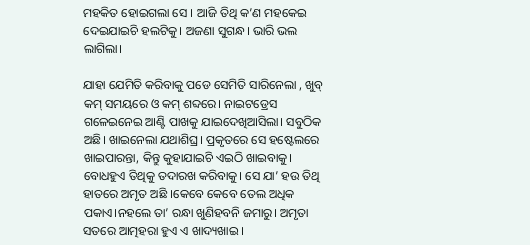ମହକିତ ହୋଇଗଲା ସେ । ଆଜି ତିଥି କ’ଣ ମହକେଇ ଦେଇଯାଇଚି ହଲଟିକୁ। ଅଜଣା ସୁଗନ୍ଧ। ଭାରି ଭଲ ଲାଗିଲା।

ଯାହା ଯେମିତି କରିବାକୁ ପଡେ ସେମିତି ସାରିନେଲା , ଖୁବ୍ କମ୍ ସମୟରେ ଓ କମ୍ ଶବ୍ଦରେ। ନାଇଟଡ୍ରେସ ଗଳେଇନେଇ ଆଣ୍ଟି ପାଖକୁ ଯାଇଦେଖିଆସିଲା। ସବୁଠିକ ଅଛି। ଖାଇନେଲା ଯଥାଶିଘ୍ର। ପ୍ରକୃତରେ ସେ ହଷ୍ଟେଲରେ ଖାଇପାରନ୍ତା, କିନ୍ତୁ କୁହାଯାଇଚି ଏଇଠି ଖାଇବାକୁ। ବୋଧହୁଏ ତିଥିକୁ ତଦାରଖ କରିବାକୁ। ସେ ଯା’ ହଉ ତିଥି ହାତରେ ଅମୃତ ଅଛି ।କେବେ କେବେ ତେଲ ଅଧିକ ପକାଏ।ନହଲେ ତା’ ରନ୍ଧା ଖୁଣିହବନି ଜମାରୁ। ଅମୃତା ସତରେ ଆତ୍ମହରା ହୁଏ ଏ ଖାଦ୍ୟଖାଇ ।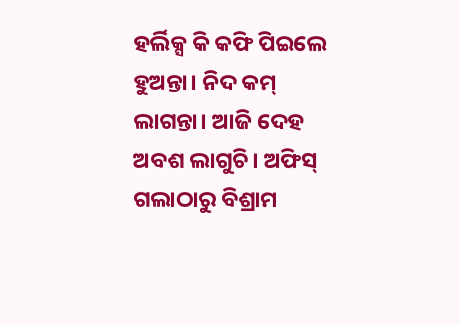ହର୍ଲିକ୍ସ କି କଫି ପିଇଲେ ହୁଅନ୍ତା। ନିଦ କମ୍ ଲାଗନ୍ତା। ଆଜି ଦେହ ଅବଶ ଲାଗୁଚି। ଅଫିସ୍ ଗଲାଠାରୁ ବିଶ୍ରାମ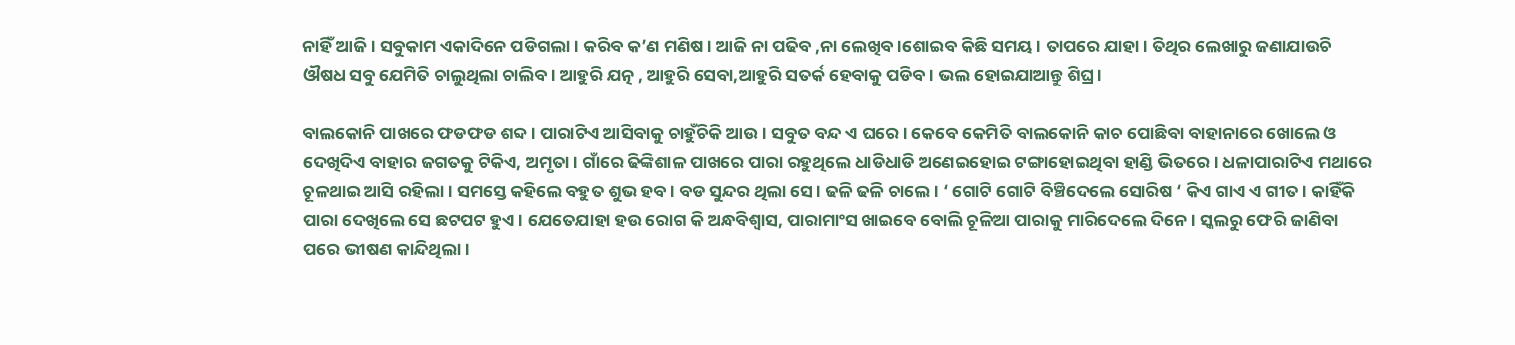ନାହିଁ ଆଜି। ସବୁକାମ ଏକାଦିନେ ପଡିଗଲା। କରିବ କ’ଣ ମଣିଷ। ଆଜି ନା ପଢିବ ,ନା ଲେଖିବ।ଶୋଇବ କିଛି ସମୟ। ତାପରେ ଯାହା। ତିଥିର ଲେଖାରୁ ଜଣାଯାଉଚି ଔଷଧ ସବୁ ଯେମିତି ଚାଲୁଥିଲା ଚାଲିବ। ଆହୁରି ଯତ୍ନ , ଆହୁରି ସେବା,ଆହୁରି ସତର୍କ ହେବାକୁ ପଡିବ। ଭଲ ହୋଇଯାଆନ୍ତୁ ଶିଘ୍ର।

ବାଲକୋନି ପାଖରେ ଫଡଫଡ ଶବ୍ଦ। ପାରାଟିଏ ଆସିବାକୁ ଚାହୁଁଚିକି ଆଉ। ସବୁତ ବନ୍ଦ ଏ ଘରେ। କେବେ କେମିତି ବାଲକୋନି କାଚ ପୋଛିବା ବାହାନାରେ ଖୋଲେ ଓ ଦେଖିଦିଏ ବାହାର ଜଗତକୁ ଟିକିଏ, ଅମୃତା। ଗାଁରେ ଢିଙ୍କିଶାଳ ପାଖରେ ପାରା ରହୁଥିଲେ ଧାଡିଧାଡି ଅଣେଇହୋଇ ଟଙ୍ଗାହୋଇଥିବା ହାଣ୍ଡି ଭିତରେ। ଧଳାପାରାଟିଏ ମଥାରେ ଚୂଳଥାଇ ଆସି ରହିଲା। ସମସ୍ତେ କହିଲେ ବହୁତ ଶୁଭ ହବ। ବଡ ସୁନ୍ଦର ଥିଲା ସେ। ଢଳି ଢଳି ଚାଲେ। ‘ ଗୋଟି ଗୋଟି ବିଞ୍ଚିଦେଲେ ସୋରିଷ ‘ କିଏ ଗାଏ ଏ ଗୀତ। କାହିଁକି ପାରା ଦେଖିଲେ ସେ ଛଟପଟ ହୁଏ। ଯେତେଯାହା ହଉ ରୋଗ କି ଅନ୍ଧବିଶ୍ବାସ, ପାରାମାଂସ ଖାଇବେ ବୋଲି ଚୂଳିଆ ପାରାକୁ ମାରିଦେଲେ ଦିନେ। ସ୍କଲରୁ ଫେରି ଜାଣିବା ପରେ ଭୀଷଣ କାନ୍ଦିଥିଲା।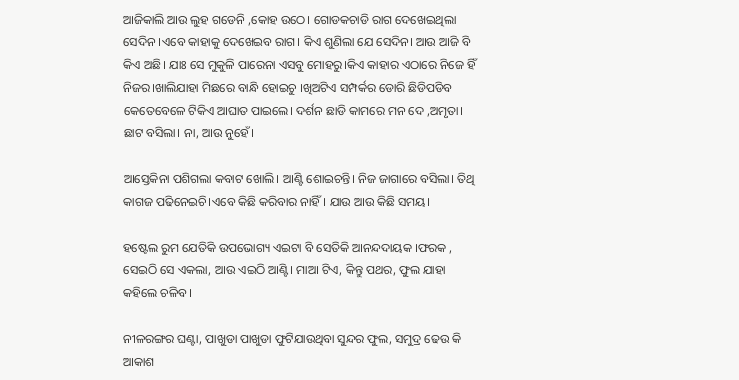ଆଜିକାଲି ଆଉ ଲୁହ ଗଡେନି ,କୋହ ଉଠେ। ଗୋଡକଚାଡି ରାଗ ଦେଖେଇଥିଲା ସେଦିନ ।ଏବେ କାହାକୁ ଦେଖେଇବ ରାଗ। କିଏ ଶୁଣିଲା ଯେ ସେଦିନ। ଆଉ ଆଜି ବି କିଏ ଅଛି। ଯାଃ ସେ ମୁକୁଳି ପାରେନା ଏସବୁ ମୋହରୁ।କିଏ କାହାର ଏଠାରେ ନିଜେ ହିଁ ନିଜର।ଖାଲିଯାହା ମିଛରେ ବାନ୍ଧି ହୋଇଚୁ ।ଖିଅଟିଏ ସମ୍ପର୍କର ଡୋରି ଛିଡିପଡିବ କେତେବେଳେ ଟିକିଏ ଆଘାତ ପାଇଲେ। ଦର୍ଶନ ଛାଡି କାମରେ ମନ ଦେ ,ଅମୃତା। ଛାଟ ବସିଲା। ନା, ଆଉ ନୁହେଁ।

ଆସ୍ତେକିନା ପଶିଗଲା କବାଟ ଖୋଲି। ଆଣ୍ଟି ଶୋଇଚନ୍ତି। ନିଜ ଜାଗାରେ ବସିଲା। ତିଥି କାଗଜ ପଢିନେଇଚି।ଏବେ କିଛି କରିବାର ନାହିଁ। ଯାଉ ଆଉ କିଛି ସମୟ।

ହଷ୍ଟେଲ ରୁମ ଯେତିକି ଉପଭୋଗ୍ୟ ଏଇଟା ବି ସେତିକି ଆନନ୍ଦଦାୟକ ।ଫରକ , ସେଇଠି ସେ ଏକଲା, ଆଉ ଏଇଠି ଆଣ୍ଟି। ମାଆ ଟିଏ, କିନ୍ତୁ ପଥର, ଫୁଲ ଯାହା କହିଲେ ଚଳିବ।

ନୀଳରଙ୍ଗର ଘଣ୍ଟା, ପାଖୁଡା ପାଖୁଡା ଫୁଟିଯାଉଥିବା ସୁନ୍ଦର ଫୁଲ, ସମୁଦ୍ର ଢେଉ କି ଆକାଶ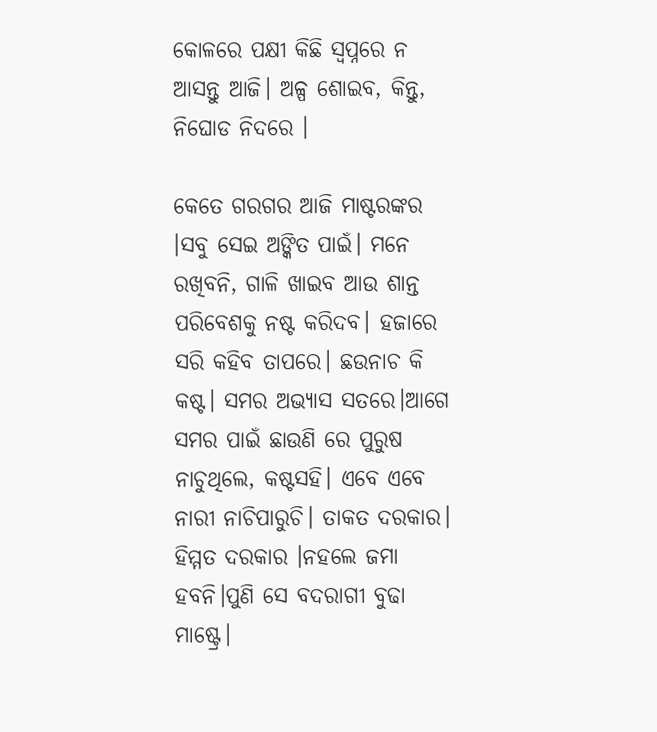କୋଳରେ ପକ୍ଷୀ କିଛି ସ୍ବପ୍ନରେ ନ ଆସନ୍ତୁ ଆଜି। ଅଳ୍ପ ଶୋଇବ, କିନ୍ତୁ, ନିଘୋଡ ନିଦରେ ।

କେତେ ଗରଗର ଆଜି ମାଷ୍ଟରଙ୍କର ।ସବୁ ସେଇ ଅଙ୍କିତ ପାଇଁ। ମନେ ରଖିବନି, ଗାଳି ଖାଇବ ଆଉ ଶାନ୍ତ ପରିବେଶକୁ ନଷ୍ଟ କରିଦବ। ହଜାରେ ସରି କହିବ ତାପରେ। ଛଉନାଚ କି କଷ୍ଟ। ସମର ଅଭ୍ୟାସ ସତରେ।ଆଗେ ସମର ପାଇଁ ଛାଉଣି ରେ ପୁରୁଷ ନାଚୁଥିଲେ, କଷ୍ଟସହି। ଏବେ ଏବେ ନାରୀ ନାଚିପାରୁଚି। ତାକତ ଦରକାର। ହିମ୍ମତ ଦରକାର ।ନହଲେ ଜମା ହବନି।ପୁଣି ସେ ବଦରାଗୀ ବୁଢା ମାଷ୍ଟ୍ରେ।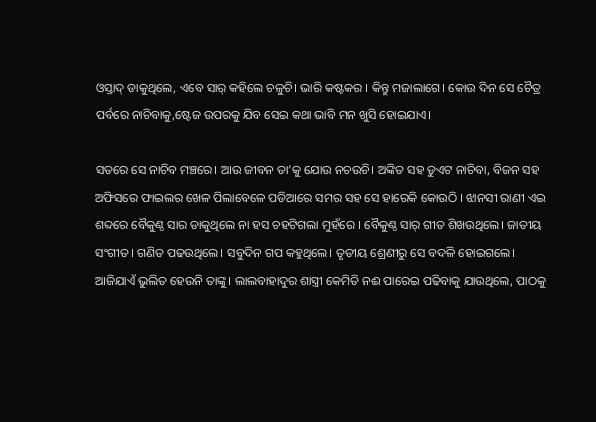ଓସ୍ତାଦ୍ ଡାକୁଥିଲେ, ଏବେ ସାର୍ କହିଲେ ଚଳୁଚି। ଭାରି କଷ୍ଟକର । କିନ୍ତୁ ମଜାଲାଗେ। କୋଉ ଦିନ ସେ ଚୈତ୍ର ପର୍ବରେ ନାଚିବାକୁ,ଷ୍ଟେଜ ଉପରକୁ ଯିବ ସେଇ କଥା ଭାବି ମନ ଖୁସି ହୋଇଯାଏ।

ସତରେ ସେ ନାଚିବ ମଞ୍ଚରେ। ଆଉ ଜୀବନ ତା’କୁ ଯୋଉ ନଚଉଚି। ଅଙ୍କିତ ସହ ଡୁଏଟ ନାଚିବା, ବିଜନ ସହ ଅଫିସରେ ଫାଇଲର ଖେଳ ପିଲାବେଳେ ପଡିଆରେ ସମର ସହ ସେ ହାରେକି କୋଉଠି । ଝାନସୀ ରାଣୀ ଏଇ ଶବ୍ଦରେ ବୈକୁଣ୍ଠ ସାର ଡାକୁଥିଲେ ନା ହସ ଚହଟିଗଲା ମୁହଁରେ । ବୈକୁଣ୍ଠ ସାର୍ ଗୀତ ଶିଖଉଥିଲେ। ଜାତୀୟ ସଂଗୀତ। ଗଣିତ ପଢଉଥିଲେ। ସବୁଦିନ ଗପ କହୁଥିଲେ। ତୃତୀୟ ଶ୍ରେଣୀରୁ ସେ ବଦଳି ହୋଇଗଲେ। ଆଜିଯାଏଁ ଭୁଲିତ ହେଉନି ତାଙ୍କୁ। ଲାଲବାହାଦୁର ଶାସ୍ତ୍ରୀ କେମିତି ନଈ ପାରେଇ ପଢିବାକୁ ଯାଉଥିଲେ, ପାଠକୁ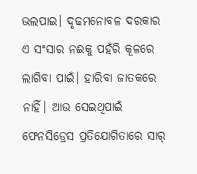ଭଲପାଇ। ଦୃଢମନୋବଳ ଦରକାର ଏ ସଂସାର ନଈକୁ ପହଁରି କୂଳରେ ଲାଗିବା ପାଇଁ। ହାରିବା ଜାତକରେ ନାହିଁ। ଆଉ ସେଇଥିପାଇଁ ଫେନସିଡ୍ରେସ ପ୍ରତିଯୋଗିତାରେ ସାର୍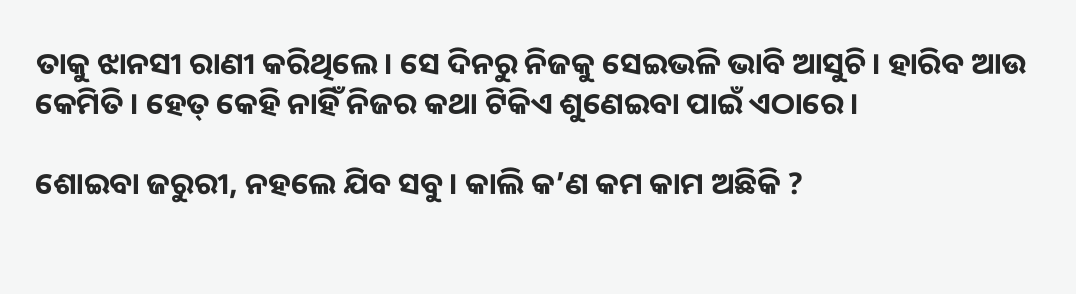ତାକୁ ଝାନସୀ ରାଣୀ କରିଥିଲେ। ସେ ଦିନରୁ ନିଜକୁ ସେଇଭଳି ଭାବି ଆସୁଚି। ହାରିବ ଆଉ କେମିତି । ହେତ୍ କେହି ନାହିଁ ନିଜର କଥା ଟିକିଏ ଶୁଣେଇବା ପାଇଁ ଏଠାରେ।

ଶୋଇବା ଜରୁରୀ, ନହଲେ ଯିବ ସବୁ। କାଲି କ’ଣ କମ କାମ ଅଛିକି ?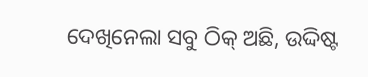ଦେଖିନେଲା ସବୁ ଠିକ୍ ଅଛି, ଉଦ୍ଦିଷ୍ଟ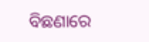ବିଛଣାରେ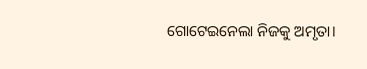ଗୋଟେଇନେଲା ନିଜକୁ ଅମୃତା।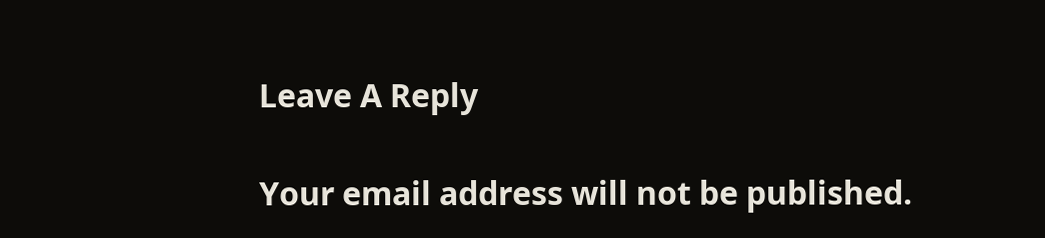Leave A Reply

Your email address will not be published.